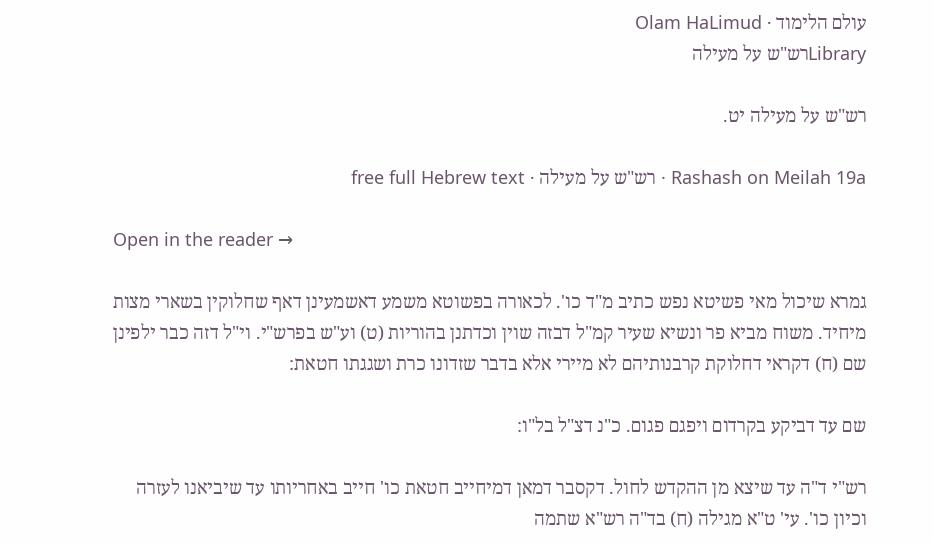עולם הלימוד · Olam HaLimud
Libraryרש"ש על מעילה

רש"ש על מעילה יט.

Rashash on Meilah 19a · רש"ש על מעילה · free full Hebrew text

Open in the reader →

גמרא שיכול מאי פשיטא נפש כתיב מ"ד כו'. לכאורה בפשוטא משמע דאשמעינן דאף שחלוקין בשארי מצות מיחיד. משוח מביא פר ונשיא שעיר קמ"ל דבזה שוין וכדתנן בהוריות (ט) וע"ש בפרש"י. וי"ל דזה כבר ילפינן שם (ח) דקראי דחלוקת קרבנותיהם לא מיירי אלא בדבר שזדונו כרת ושגגתו חטאת:

שם עד דביקע בקרדום ויפגם פגום. כ"נ דצ"ל בל"ו:

רש"י ד"ה עד שיצא מן ההקדש לחול. דקסבר דמאן דמיחייב חטאת כו' חייב באחריותו עד שיביאנו לעזרה וכיון כו'. עי' ט"א מגילה (ח) בד"ה רש"א שתמה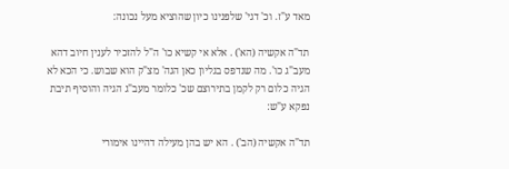מאד ע"ז. וכ' דגי' שלפנינו כיון שהוציא מעל נכונה:

תד"ה אקשיה (הא') . אלא אי קשיא כו' ה"ל להזכיר לענין חיוב דהא מעב"ג כו'. מה שנדפס בגליון כאן הגה' מצ"ק הוא שבוש. כי הכא לא הגיה כלום רק לקמן בתירוצם שכ' כלומר מעב"ג הגיה והוסיף תיבת נפקא ע"ש:

תד"ה אקשיה (הב') . הא יש בהן מעילה דהיינו אימורי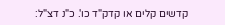קדשים קלים או קדק"ד כו'. כ"נ דצ"ל: